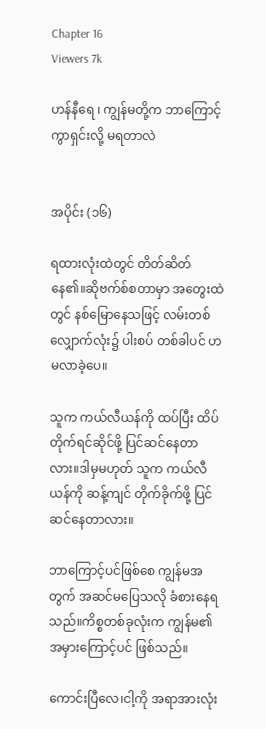Chapter 16
Viewers 7k

ဟန်နီရေ ၊ ကျွန်မတို့က ဘာကြောင့် ကွာရှင်းလို့ မရတာလဲ


အပိုင်း (၁၆)

ရထားလုံးထဲတွင် တိတ်ဆိတ်နေ၏။ဆိုဗက်စ်စတာမှာ အတွေးထဲတွင် နစ်မြောနေသဖြင့် လမ်းတစ်လျှောက်လုံး၌ ပါးစပ် တစ်ခါပင် ဟမလာခဲ့ပေ။

သူက ကယ်လီယန်ကို ထပ်ပြီး ထိပ်တိုက်ရင်ဆိုင်ဖို့ ပြင်ဆင်နေတာလား။ဒါမှမဟုတ် သူက ကယ်လီယန်ကို ဆန့်ကျင် တိုက်ခိုက်ဖို့ ပြင်ဆင်နေတာလား။

ဘာကြောင့်ပင်ဖြစ်စေ ကျွန်မအတွက် အဆင်မပြေသလို ခံစားနေရသည်။ကိစ္စတစ်ခုလုံးက ကျွန်မ၏အမှားကြောင့်ပင် ဖြစ်သည်။

ကောင်းပြီလေ၊ငါ့ကို အရာအားလုံး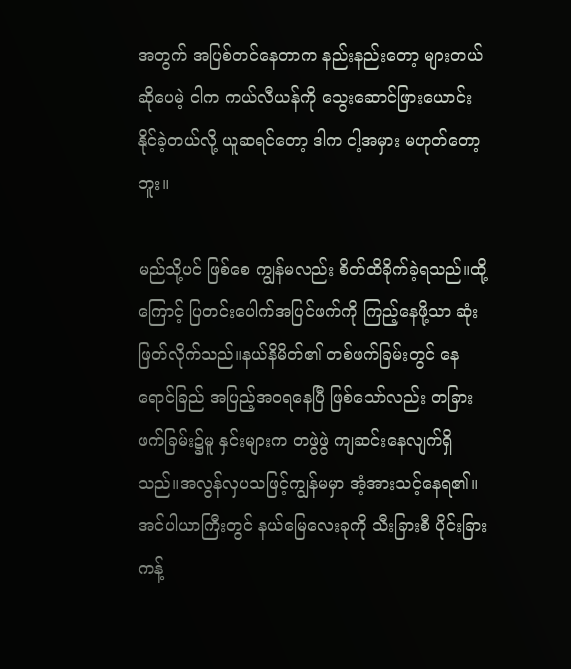အတွက် အပြစ်တင်နေတာက နည်းနည်းတော့ များတယ်ဆိုပေမဲ့ ငါက ကယ်လီယန်ကို သွေးဆောင်ဖြားယောင်းနိုင်ခဲ့တယ်လို့ ယူဆရင်တော့ ဒါက ငါ့အမှား မဟုတ်တော့ဘူး။

မည်သို့ပင် ဖြစ်စေ ကျွန်မလည်း စိတ်ထိခိုက်ခဲ့ရသည်။ထို့ကြောင့် ပြတင်းပေါက်အပြင်ဖက်ကို ကြည့်နေဖို့သာ ဆုံးဖြတ်လိုက်သည်။နယ်နိမိတ်၏ တစ်ဖက်ခြမ်းတွင် နေရောင်ခြည် အပြည့်အဝရနေပြီ ဖြစ်သော်လည်း တခြားဖက်ခြမ်း၌မူ နှင်းများက တဖွဲဖွဲ ကျဆင်းနေလျက်ရှိသည်။အလွန်လှပသဖြင့်ကျွန်မမှာ အံ့အားသင့်နေရ၏။အင်ပါယာကြီးတွင် နယ်မြေလေးခုကို သီးခြားစီ ပိုင်းခြားကန့်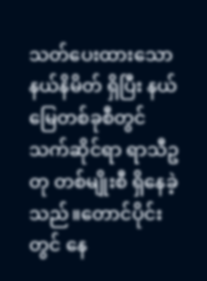သတ်ပေးထားသော နယ်နိမိတ် ရှိပြီး နယ်မြေတစ်ခုစီတွင် သက်ဆိုင်ရာ ရာသီဥတု တစ်မျိုးစီ ရှိနေခဲ့သည်။တောင်ပိုင်းတွင် နေ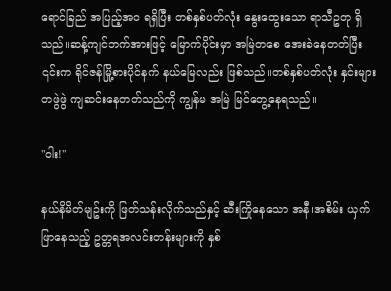ရောင်ခြည် အပြည့်အဝ ရရှိပြီး တစ်နှစ်ပတ်လုံး နွေးထွေးသော ရာသီဥတု ရှိသည်။ဆန့်ကျင်ဘက်အားဖြင့် မြောက်ပိုင်းမှာ အမြဲတစေ အေးခဲနေတတ်ပြီး ၎င်းက ရိုင်ဇန်မြို့စားပိုင်နက် နယ်မြေလည်း ဖြစ်သည်။တစ်နှစ်ပတ်လုံး နှင်းများ တဖွဲဖွဲ ကျဆင်းနေတတ်သည်ကို ကျွန်မ အမြဲ မြင်တွေ့နေရသည်။

"ဝါး!"

နယ်နိမိတ်မျဥ်းကို ဖြတ်သန်းလိုက်သည်နှင့် ဆီးကြိုနေသော အနီ၊အစိမ်း ယှက်ဖြာနေသည့် ဥတ္တရအလင်းတန်းများကို နှစ်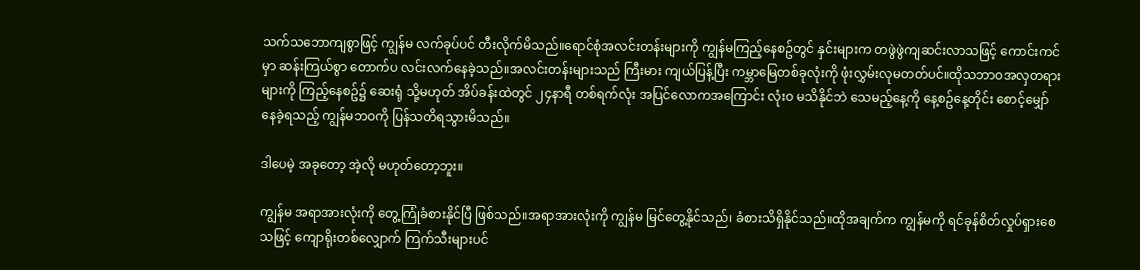သက်သဘောကျစွာဖြင့် ကျွန်မ လက်ခုပ်ပင် တီးလိုက်မိသည်။ရောင်စုံအလင်းတန်းများကို ကျွန်မကြည့်နေစဥ်တွင် နှင်းများက တဖွဲဖွဲကျဆင်းလာသဖြင့် ကောင်းကင်မှာ ဆန်းကြယ်စွာ တောက်ပ လင်းလက်နေခဲ့သည်။အလင်းတန်းများသည် ကြီးမား ကျယ်ပြန့်ပြီး ကမ္ဘာမြေတစ်ခုလုံးကို ဖုံးလွှမ်းလုမတတ်ပင်။ထိုသဘာဝအလှတရားများကို ကြည့်နေစဥ်၌ ဆေးရုံ သို့မဟုတ် အိပ်ခန်းထဲတွင် ၂၄နာရီ တစ်ရက်လုံး အပြင်လောကအကြောင်း လုံးဝ မသိနိုင်ဘဲ သေမည့်နေ့ကို နေ့စဥ်နေ့တိုင်း စောင့်မျှော်နေခဲ့ရသည့် ကျွန်မဘဝကို ပြန်သတိရသွားမိသည်။

ဒါပေမဲ့ အခုတော့ အဲ့လို မဟုတ်တော့ဘူး။

ကျွန်မ အရာအားလုံးကို တွေ့ကြုံခံစားနိုင်ပြီ ဖြစ်သည်။အရာအားလုံးကို ကျွန်မ မြင်တွေ့နိုင်သည်၊ ခံစားသိရှိနိုင်သည်။ထိုအချက်က ကျွန်မကို ရင်ခုန်စိတ်လှုပ်ရှားစေသဖြင့် ကျောရိုးတစ်လျှောက် ကြက်သီးများပင်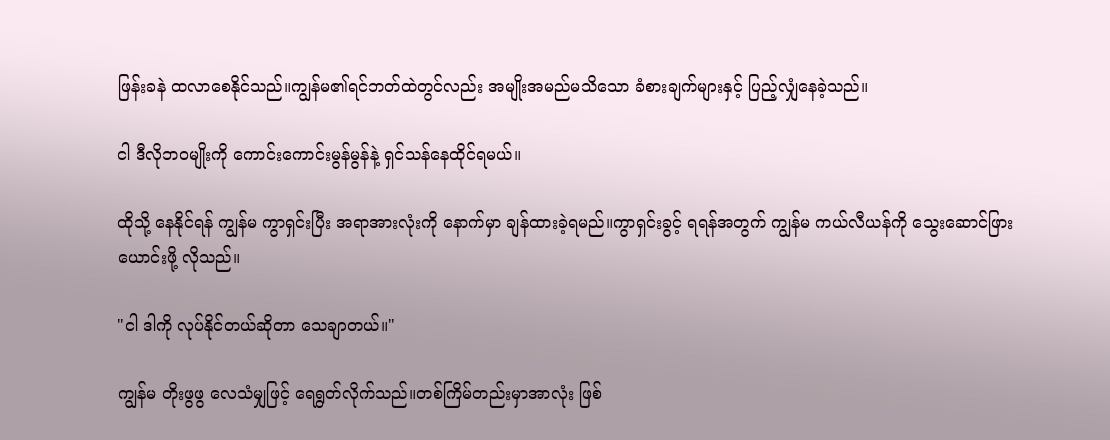ဖြန်းခနဲ ထလာစေနိုင်သည်။ကျွန်မ၏ရင်ဘတ်ထဲတွင်လည်း အမျိုးအမည်မသိသော ခံစားချက်များနှင့် ပြည့်လျှံနေခဲ့သည်။

ငါ ဒီလိုဘဝမျိုးကို ကောင်းကောင်းမွန်မွန်နဲ့ ရှင်သန်နေထိုင်ရမယ်။

ထိုသို့ နေနိုင်ရန် ကျွန်မ ကွာရှင်းပြီး အရာအားလုံးကို နောက်မှာ ချန်ထားခဲ့ရမည်။ကွာရှင်းခွင့် ရရန်အတွက် ကျွန်မ ကယ်လီယန်ကို သွေးဆောင်ဖြားယောင်းဖို့ လိုသည်။

"ငါ ဒါကို လုပ်နိုင်တယ်ဆိုတာ သေချာတယ်။"

ကျွန်မ တိုးဖွဖွ လေသံမျှဖြင့် ရေရွတ်လိုက်သည်။တစ်ကြိမ်တည်းမှာအာလုံး ဖြစ်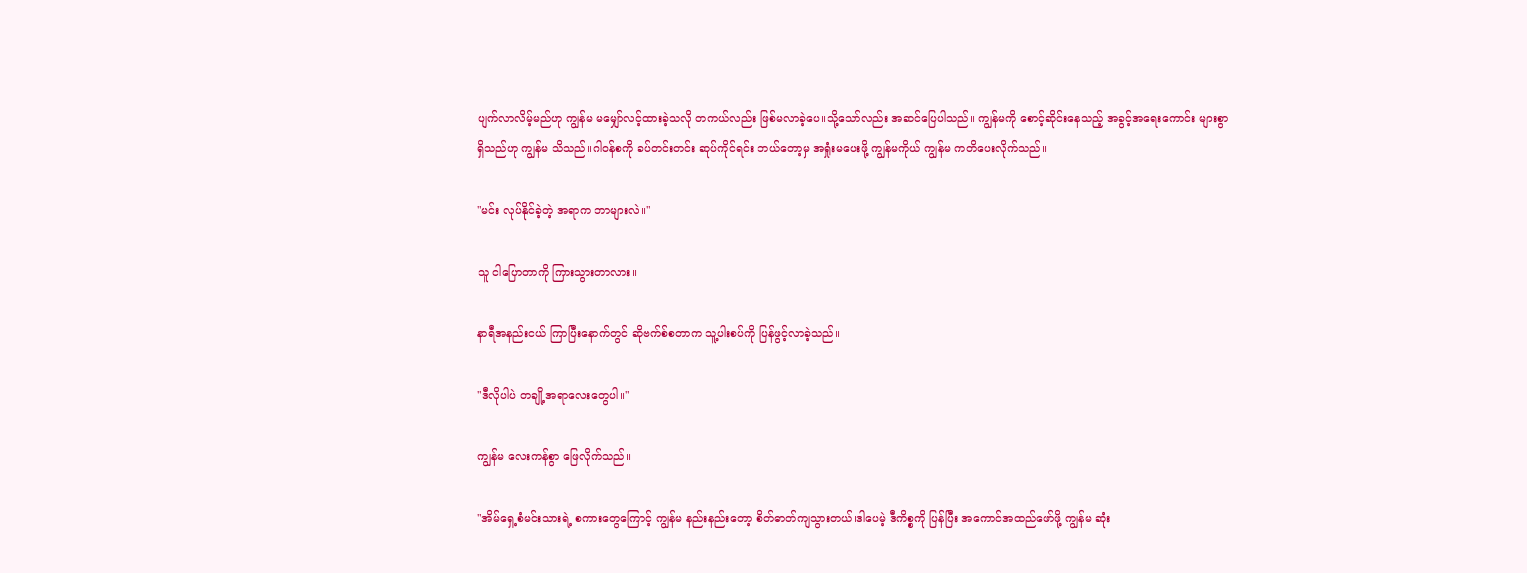ပျက်လာလိမ့်မည်ဟု ကျွန်မ မမျှော်လင့်ထားခဲ့သလို တကယ်လည်း ဖြစ်မလာခဲ့ပေ။သို့သော်လည်း အဆင်ပြေပါသည်။ ကျွန်မကို စောင့်ဆိုင်းနေသည့် အခွင့်အရေးကောင်း များစွာရှိသည်ဟု ကျွန်မ သိသည်။ဂါဝန်စကို ခပ်တင်းတင်း ဆုပ်ကိုင်ရင်း ဘယ်တော့မှ အရှုံးမပေးဖို့ ကျွန်မကိုယ် ကျွန်မ ကတိပေးလိုက်သည်။

"မင်း လုပ်နိုင်ခဲ့တဲ့ အရာက ဘာများလဲ။"

သူ ငါပြောတာကို ကြားသွားတာလား။

နာရီအနည်းငယ် ကြာပြီးနောက်တွင် ဆိုဗက်စ်စတာက သူ့ပါးစပ်ကို ပြန်ဖွင့်လာခဲ့သည်။

"ဒီလိုပါပဲ တချို့အရာလေးတွေပါ။"

ကျွန်မ လေးကန်စွာ ဖြေလိုက်သည်။

"အိမ်ရှေ့စံမင်းသားရဲ့ စကားတွေကြောင့် ကျွန်မ နည်းနည်းတော့ စိတ်ဓာတ်ကျသွားတယ်၊ဒါပေမဲ့ ဒီကိစ္စကို ပြန်ပြီး အကောင်အထည်ဖော်ဖို့ ကျွန်မ ဆုံး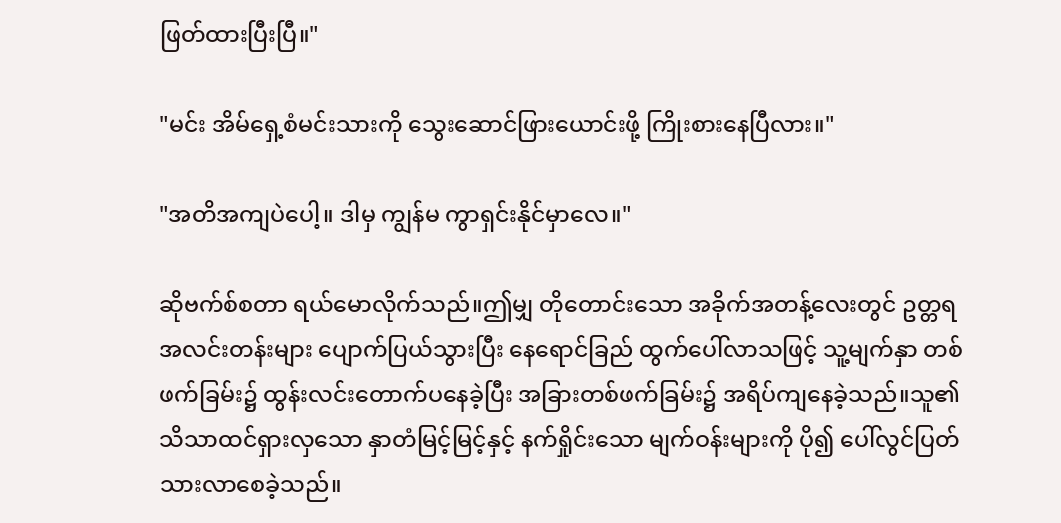ဖြတ်ထားပြီးပြီ။"

"မင်း အိမ်ရှေ့စံမင်းသားကို သွေးဆောင်ဖြားယောင်းဖို့ ကြိုးစားနေပြီလား။"

"အတိအကျပဲပေါ့။ ဒါမှ ကျွန်မ ကွာရှင်းနိုင်မှာလေ။"

ဆိုဗက်စ်စတာ ရယ်မောလိုက်သည်။ဤမျှ တိုတောင်းသော အခိုက်အတန့်လေးတွင် ဥတ္တရအလင်းတန်းများ ပျောက်ပြယ်သွားပြီး နေရောင်ခြည် ထွက်ပေါ်လာသဖြင့် သူ့မျက်နှာ တစ်ဖက်ခြမ်း၌ ထွန်းလင်းတောက်ပနေခဲ့ပြီး အခြားတစ်ဖက်ခြမ်း၌ အရိပ်ကျနေခဲ့သည်။သူ၏သိသာထင်ရှားလှသော နှာတံမြင့်မြင့်နှင့် နက်ရှိုင်းသော မျက်ဝန်းများကို ပို၍ ပေါ်လွင်ပြတ်သားလာစေခဲ့သည်။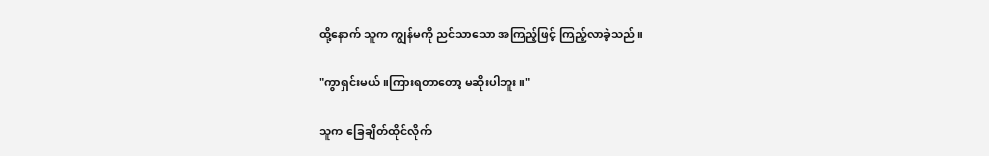ထို့နောက် သူက ကျွန်မကို ညင်သာသော အကြည့်ဖြင့် ကြည့်လာခဲ့သည်။

"ကွာရှင်းမယ်။ကြားရတာတော့ မဆိုးပါဘူး။"

သူက ခြေချိတ်ထိုင်လိုက်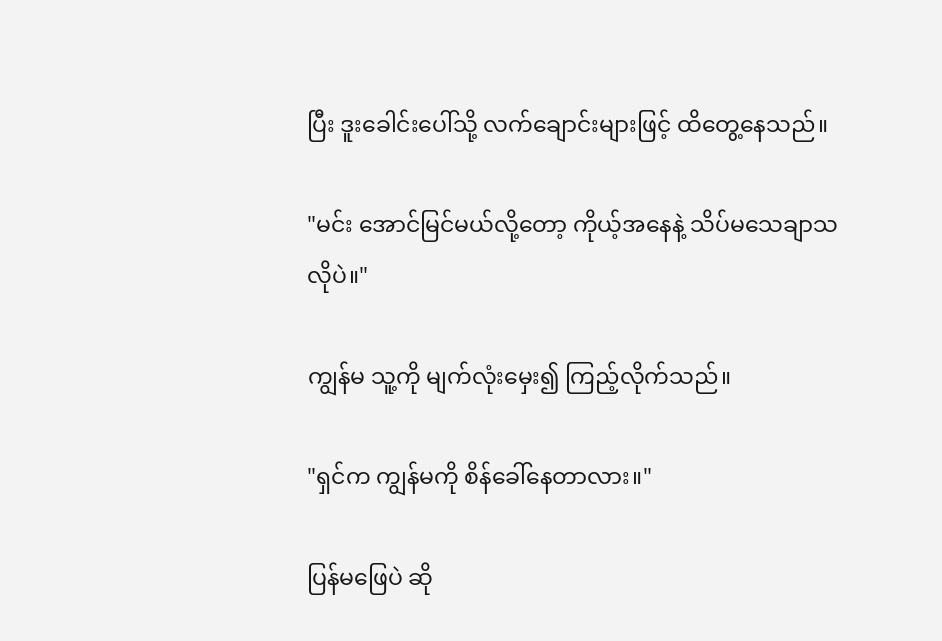ပြီး ဒူးခေါင်းပေါ်သို့ လက်ချောင်းများဖြင့် ထိတွေ့နေသည်။

"မင်း အောင်မြင်မယ်လို့တော့ ကိုယ့်အနေနဲ့ သိပ်မသေချာသလိုပဲ။"

ကျွန်မ သူ့ကို မျက်လုံးမှေး၍ ကြည့်လိုက်သည်။

"ရှင်က ကျွန်မကို စိန်ခေါ်နေတာလား။"

ပြန်မဖြေပဲ ဆို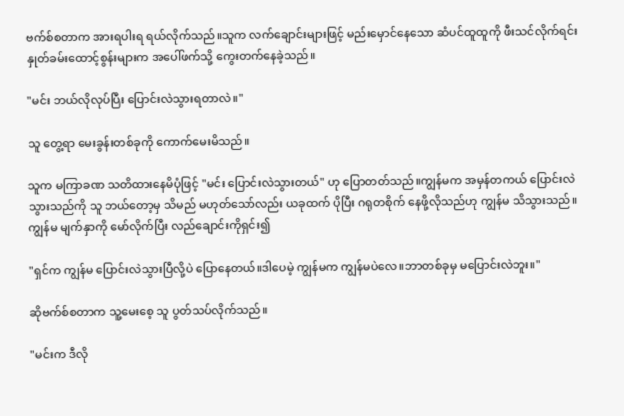ဗက်စ်စတာက အားရပါးရ ရယ်လိုက်သည်။သူက လက်ချောင်းများဖြင့် မည်းမှောင်နေသော ဆံပင်ထူထူကို ဖီးသင်လိုက်ရင်း နှုတ်ခမ်းထောင့်စွန်းများက အပေါ်ဖက်သို့ ကွေးတက်နေခဲ့သည်။

"မင်း ဘယ်လိုလုပ်ပြီး ပြောင်းလဲသွားရတာလဲ။"

သူ တွေ့ရာ မေးခွန်းတစ်ခုကို ကောက်မေးမိသည်။

သူက မကြာခဏ သတိထားနေမိပုံဖြင့် "မင်း ပြောင်းလဲသွားတယ်" ဟု ပြောတတ်သည်။ကျွန်မက အမှန်တကယ် ပြောင်းလဲသွားသည်ကို သူ ဘယ်တော့မှ သိမည် မဟုတ်သော်လည်း ယခုထက် ပိုပြီး ဂရုတစိုက် နေဖို့လိုသည်ဟု ကျွန်မ သိသွားသည်။ကျွန်မ မျက်နှာကို မော်လိုက်ပြီး လည်ချောင်းကိုရှင်း၍

"ရှင်က ကျွန်မ ပြောင်းလဲသွားပြီလို့ပဲ ပြောနေတယ်။ဒါပေမဲ့ ကျွန်မက ကျွန်မပဲလေ။ဘာတစ်ခုမှ မပြောင်းလဲဘူး။"

ဆိုဗက်စ်စတာက သူ့မေးစေ့ သူ ပွတ်သပ်လိုက်သည်။

"မင်းက ဒီလို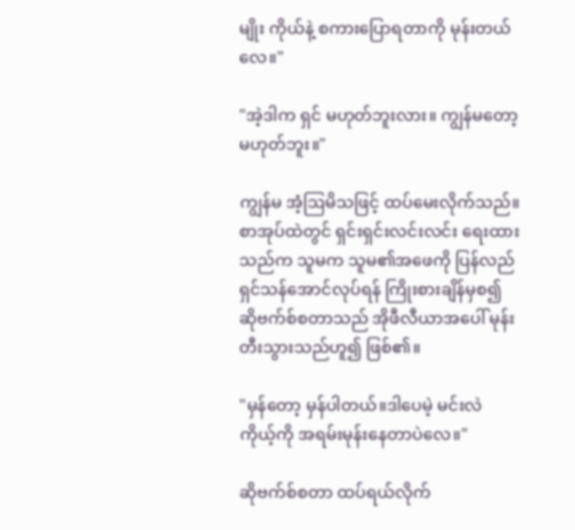မျိုး ကိုယ်နဲ့ စကားပြောရတာကို မုန်းတယ်လေ။"

"အဲ့ဒါက ရှင် မဟုတ်ဘူးလား။ ကျွန်မတော့ မဟုတ်ဘူး။"

ကျွန်မ အံ့ဩမိသဖြင့် ထပ်မေးလိုက်သည်။စာအုပ်ထဲတွင် ရှင်းရှင်းလင်းလင်း ရေးထားသည်က သူမက သူမ၏အဖေကို ပြန်လည်ရှင်သန်အောင်လုပ်ရန် ကြိုးစားချိန်မှစ၍ ဆိုဗက်စ်စတာသည် အိုဖီလီယာအပေါ် မုန်းတီးသွားသည်ဟူ၍ ဖြစ်၏။

"မှန်တော့ မှန်ပါတယ်။ဒါပေမဲ့ မင်းလဲ ကိုယ့်ကို အရမ်းမုန်းနေတာပဲလေ။"

ဆိုဗက်စ်စတာ ထပ်ရယ်လိုက်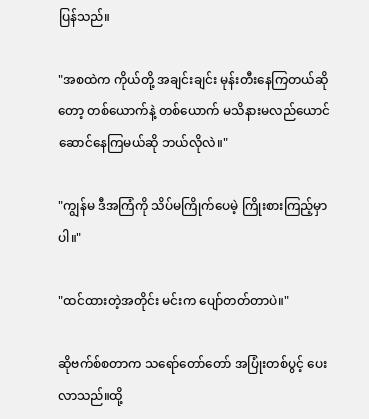ပြန်သည်။

"အစထဲက ကိုယ်တို့ အချင်းချင်း မုန်းတီးနေကြတယ်ဆိုတော့ တစ်ယောက်နဲ့ တစ်ယောက် မသိနားမလည်ယောင်ဆောင်နေကြမယ်ဆို ဘယ်လိုလဲ။"

"ကျွန်မ ဒီအကြံကို သိပ်မကြိုက်ပေမဲ့ ကြိုးစားကြည့်မှာပါ။"

"ထင်ထားတဲ့အတိုင်း မင်းက ပျော်တတ်တာပဲ။"

ဆိုဗက်စ်စတာက သရော်တော်တော် အပြုံးတစ်ပွင့် ပေးလာသည်။ထို့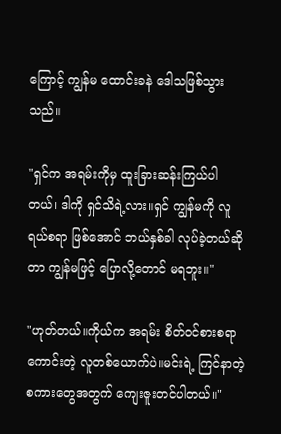ကြောင့် ကျွန်မ ထောင်းခနဲ ဒေါသဖြစ်သွားသည်။

"ရှင်က အရမ်းကိုမှ ထူးခြားဆန်းကြယ်ပါတယ်၊ ဒါကို ရှင်သိရဲ့လား။ရှင် ကျွန်မကို လူရယ်စရာ ဖြစ်အောင် ဘယ်နှစ်ခါ လုပ်ခဲ့တယ်ဆိုတာ ကျွန်မဖြင့် ပြောလို့တောင် မရဘူး။"

"ဟုတ်တယ်။ကိုယ်က အရမ်း စိတ်ဝင်စားစရာကောင်းတဲ့ လူတစ်ယောက်ပဲ။မင်းရဲ့ ကြင်နာတဲ့စကားတွေအတွက် ကျေးဇူးတင်ပါတယ်။"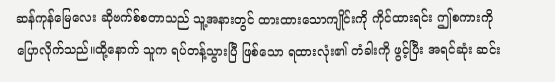ဆန်ကုန်မြေလေး ဆိုဗက်စ်စတာသည် သူ့အနားတွင် ထားထားသောကျိုင်းကို ကိုင်ထားရင်း ဤစကားကို ပြောလိုက်သည်။ထို့နောက် သူက ရပ်တန့်သွားပြီ ဖြစ်သော ရထားလုံး၏ တံခါးကို ဖွင့်ပြီး အရင်ဆုံး ဆင်း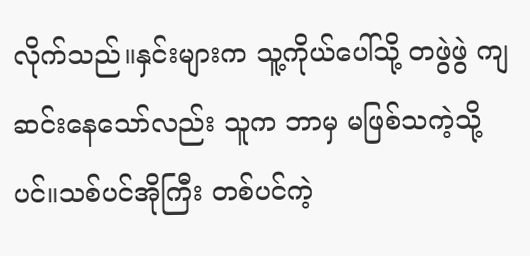လိုက်သည်။နှင်းများက သူ့ကိုယ်ပေါ်သို့ တဖွဲဖွဲ ကျဆင်းနေသော်လည်း သူက ဘာမှ မဖြစ်သကဲ့သို့ပင်။သစ်ပင်အိုကြီး တစ်ပင်ကဲ့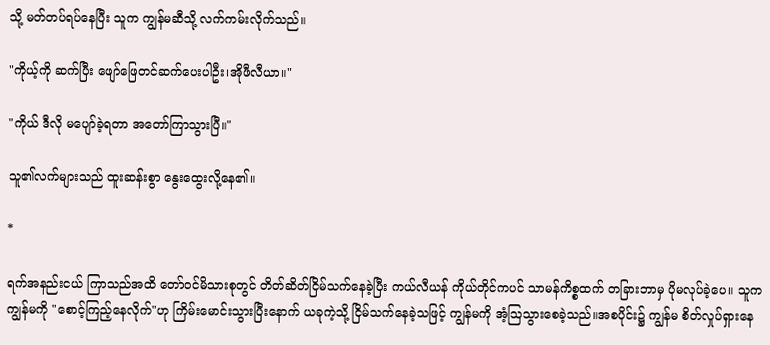သို့ မတ်တပ်ရပ်နေပြီး သူက ကျွန်မဆီသို့ လက်ကမ်းလိုက်သည်။

"ကိုယ့်ကို ဆက်ပြီး ဖျော်ဖြေတင်ဆက်ပေးပါဦး၊အိုဖီလီယာ။"

"ကိုယ် ဒီလို မပျော်ခဲ့ရတာ အတော်ကြာသွားပြီ။"

သူ၏လက်များသည် ထူးဆန်းစွာ နွေးထွေးလို့နေ၏။

*

ရက်အနည်းငယ် ကြာသည်အထိ တော်ဝင်မိသားစုတွင် တိတ်ဆိတ်ငြိမ်သက်နေခဲ့ပြီး ကယ်လီယန် ကိုယ်တိုင်ကပင် သာမန်ကိစ္စထက် တခြားဘာမှ ပိုမလုပ်ခဲ့ပေ။ သူက ကျွန်မကို "စောင့်ကြည့်နေလိုက်"ဟု ကြိမ်းမောင်းသွားပြီးနောက် ယခုကဲ့သို့ ငြိမ်သက်နေခဲ့သဖြင့် ကျွန်မကို အံ့ဩသွားစေခဲ့သည်။အစပိုင်း၌ ကျွန်မ စိတ်လှုပ်ရှားနေ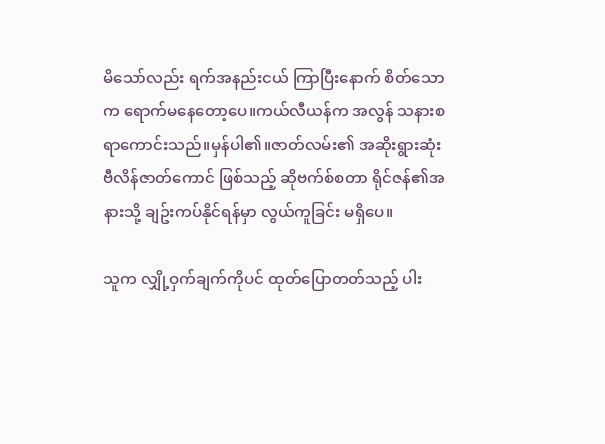မိသော်လည်း ရက်အနည်းငယ် ကြာပြီးနောက် စိတ်သောက ရောက်မနေတော့ပေ။ကယ်လီယန်က အလွန် သနားစရာကောင်းသည်။မှန်ပါ၏။ဇာတ်လမ်း၏ အဆိုးရွားဆုံး ဗီလိန်ဇာတ်ကောင် ဖြစ်သည့် ဆိုဗက်စ်စတာ ရိုင်ဇန်၏အနားသို့ ချဥ်းကပ်နိုင်ရန်မှာ လွယ်ကူခြင်း မရှိပေ။

သူက လျှို့ဝှက်ချက်ကိုပင် ထုတ်ပြောတတ်သည့် ပါး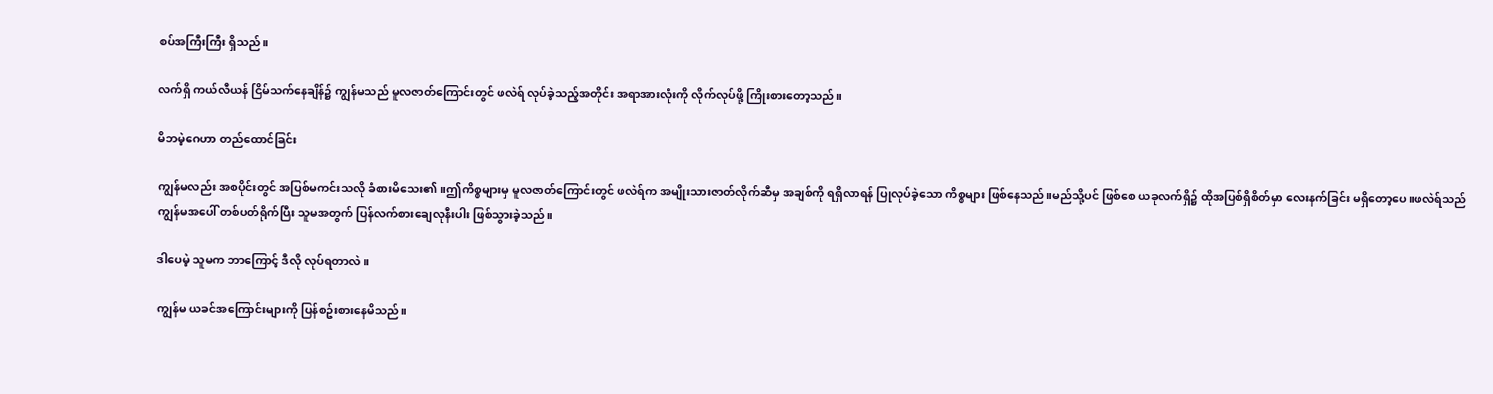စပ်အကြီးကြီး ရှိသည်။

လက်ရှိ ကယ်လီယန် ငြိမ်သက်နေချိန်၌ ကျွန်မသည် မူလဇာတ်ကြောင်းတွင် ဖလဲရ် လုပ်ခဲ့သည့်အတိုင်း အရာအားလုံးကို လိုက်လုပ်ဖို့ ကြိုးစားတော့သည်။

မိဘမဲ့ဂေဟာ တည်ထောင်ခြင်း

ကျွန်မလည်း အစပိုင်းတွင် အပြစ်မကင်းသလို ခံစားမိသေး၏။ဤကိစ္စများမှ မူလဇာတ်ကြောင်းတွင် ဖလဲရ်က အမျိုးသားဇာတ်လိုက်ဆီမှ အချစ်ကို ရရှိလာရန် ပြုလုပ်ခဲ့သော ကိစ္စများ ဖြစ်နေသည်။မည်သို့ပင် ဖြစ်စေ ယခုလက်ရှိ၌ ထိုအပြစ်ရှိစိတ်မှာ လေးနက်ခြင်း မရှိတော့ပေ။ဖလဲရ်သည် ကျွန်မအပေါ် တစ်ပတ်ရိုက်ပြီး သူမအတွက် ပြန်လက်စားချေလုနီးပါး ဖြစ်သွားခဲ့သည်။

ဒါပေမဲ့ သူမက ဘာကြောင့် ဒီလို လုပ်ရတာလဲ။

ကျွန်မ ယခင်အကြောင်းများကို ပြန်စဥ်းစားနေမိသည်။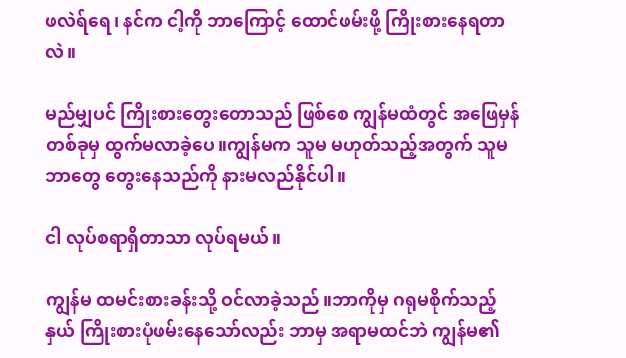ဖလဲရ်ရေ၊ နင်က ငါ့ကို ဘာကြောင့် ထောင်ဖမ်းဖို့ ကြိုးစားနေရတာလဲ။

မည်မျှပင် ကြိုးစားတွေးတောသည် ဖြစ်စေ ကျွန်မထံတွင် အဖြေမှန်တစ်ခုမှ ထွက်မလာခဲ့ပေ။ကျွန်မက သူမ မဟုတ်သည့်အတွက် သူမ ဘာတွေ တွေးနေသည်ကို နားမလည်နိုင်ပါ။

ငါ လုပ်စရာရှိတာသာ လုပ်ရမယ်။

ကျွန်မ ထမင်းစားခန်းသို့ ဝင်လာခဲ့သည်။ဘာကိုမှ ဂရုမစိုက်သည့်နှယ် ကြိုးစားပုံဖမ်းနေသော်လည်း ဘာမှ အရာမထင်ဘဲ ကျွန်မ၏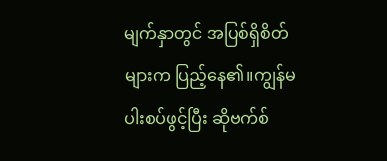မျက်နှာတွင် အပြစ်ရှိစိတ်များက ပြည့်နေ၏။ကျွန်မ ပါးစပ်ဖွင့်ပြီး ဆိုဗက်စ်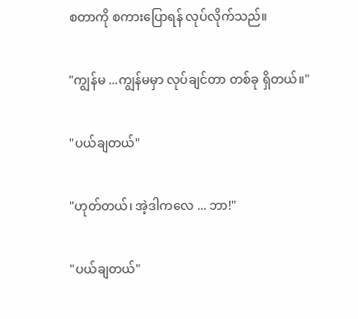စတာကို စကားပြောရန် လုပ်လိုက်သည်။

"ကျွန်မ ...ကျွန်မမှာ လုပ်ချင်တာ တစ်ခု ရှိတယ်။"

"ပယ်ချတယ်"

"ဟုတ်တယ်၊ အဲ့ဒါကလေ ... ဘာ!"

"ပယ်ချတယ်"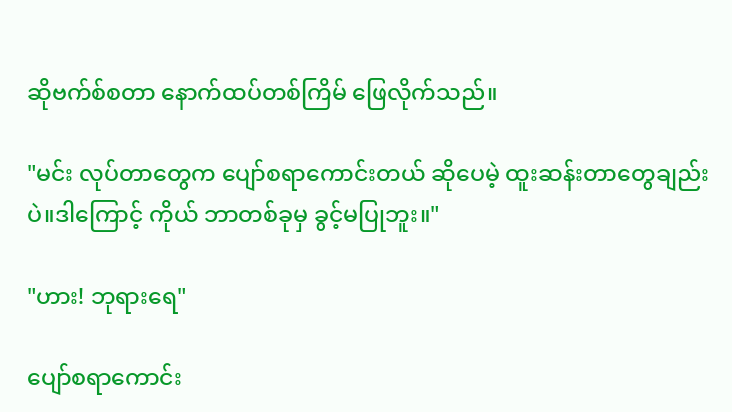ဆိုဗက်စ်စတာ နောက်ထပ်တစ်ကြိမ် ဖြေလိုက်သည်။

"မင်း လုပ်တာတွေက ပျော်စရာကောင်းတယ် ဆိုပေမဲ့ ထူးဆန်းတာတွေချည်းပဲ။ဒါကြောင့် ကိုယ် ဘာတစ်ခုမှ ခွင့်မပြုဘူး။"

"ဟား! ဘုရားရေ"

ပျော်စရာကောင်း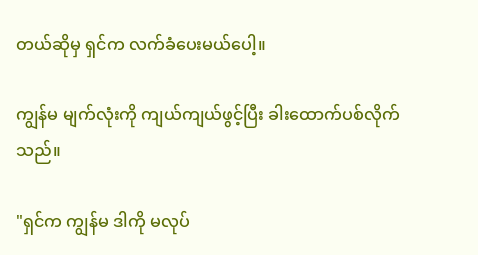တယ်ဆိုမှ ရှင်က လက်ခံပေးမယ်ပေါ့။

ကျွန်မ မျက်လုံးကို ကျယ်ကျယ်ဖွင့်ပြီး ခါးထောက်ပစ်လိုက်သည်။

"ရှင်က ကျွန်မ ဒါကို မလုပ်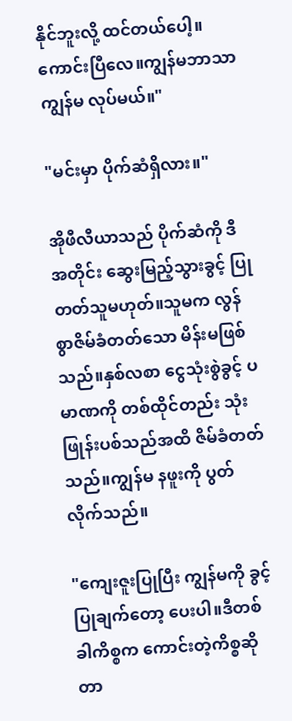နိုင်ဘူးလို့ ထင်တယ်ပေါ့။ကောင်းပြီလေ။ကျွန်မဘာသာ ကျွန်မ လုပ်မယ်။"

"မင်းမှာ ပိုက်ဆံရှိလား။"

အိုဖီလီယာသည် ပိုက်ဆံကို ဒီအတိုင်း ဆွေးမြည့်သွားခွင့် ပြုတတ်သူမဟုတ်။သူမက လွန်စွာဇိမ်ခံတတ်သော မိန်းမဖြစ်သည်။နှစ်လစာ ငွေသုံးစွဲခွင့် ပမာဏကို တစ်ထိုင်တည်း သုံးဖြုန်းပစ်သည်အထိ ဇိမ်ခံတတ်သည်။ကျွန်မ နဖူးကို ပွတ်လိုက်သည်။

"ကျေးဇူးပြုပြီး ကျွန်မကို ခွင့်ပြုချက်တော့ ပေးပါ။ဒီတစ်ခါကိစ္စက ကောင်းတဲ့ကိစ္စဆိုတာ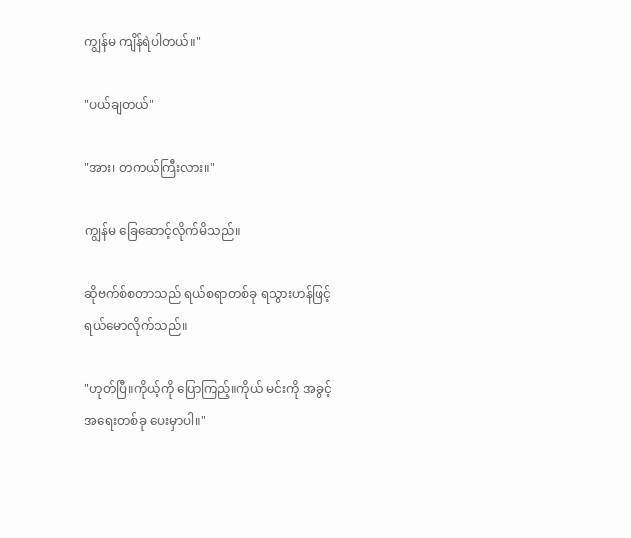ကျွန်မ ကျိန်ရဲပါတယ်။"

"ပယ်ချတယ်"

"အား၊ တကယ်ကြီးလား။"

ကျွန်မ ခြေဆောင့်လိုက်မိသည်။

ဆိုဗက်စ်စတာသည် ရယ်စရာတစ်ခု ရသွားဟန်ဖြင့် ရယ်မောလိုက်သည်။

"ဟုတ်ပြီ။ကိုယ့်ကို ပြောကြည့်။ကိုယ် မင်းကို အခွင့်အရေးတစ်ခု ပေးမှာပါ။"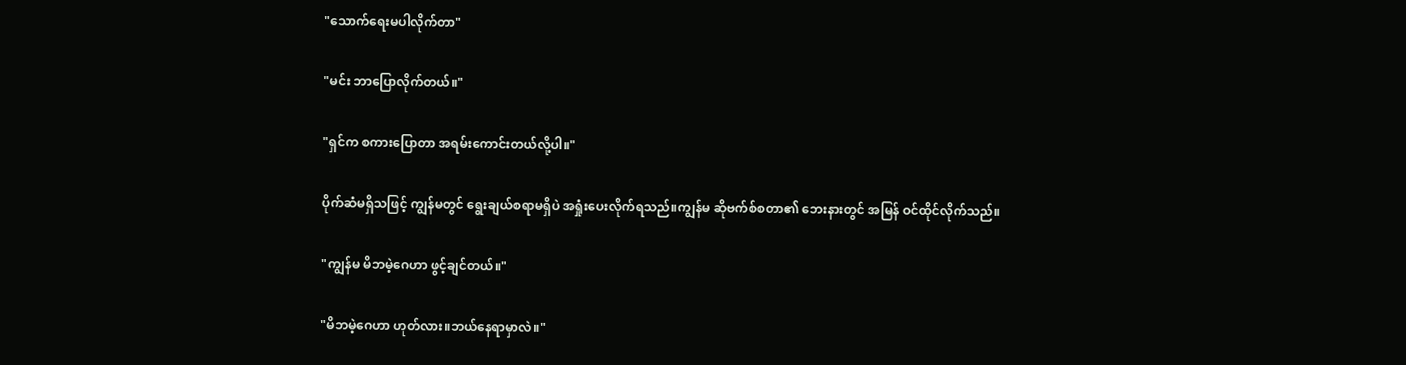"သောက်ရေးမပါလိုက်တာ"

"မင်း ဘာပြောလိုက်တယ်။"

"ရှင်က စကားပြောတာ အရမ်းကောင်းတယ်လို့ပါ။"

ပိုက်ဆံမရှိသဖြင့် ကျွန်မတွင် ရွေးချယ်စရာမရှိပဲ အရှုံးပေးလိုက်ရသည်။ကျွန်မ ဆိုဗက်စ်စတာ၏ ဘေးနားတွင် အမြန် ဝင်ထိုင်လိုက်သည်။

"ကျွန်မ မိဘမဲ့ဂေဟာ ဖွင့်ချင်တယ်။"

"မိဘမဲ့ဂေဟာ ဟုတ်လား။ဘယ်နေရာမှာလဲ။"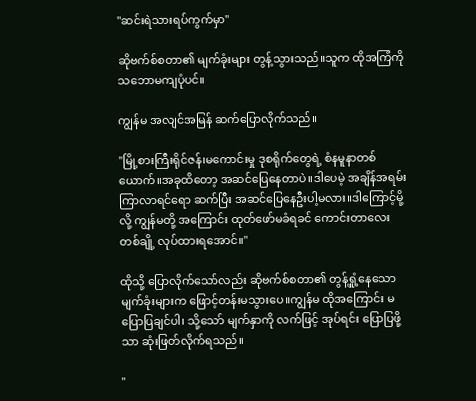"ဆင်းရဲသားရပ်ကွက်မှာ"

ဆိုဗက်စ်စတာ၏ မျက်ခုံးများ တွန့်သွားသည်။သူက ထိုအကြံကို သဘောမကျပုံပင်။

ကျွန်မ အလျင်အမြန် ဆက်ပြောလိုက်သည်။

"မြို့စားကြီးရိုင်ဇန်၊မကောင်းမှု ဒုစရိုက်တွေရဲ့ စံနမူနာတစ်ယောက်။အခုထိတော့ အဆင်ပြေနေတာပဲ။ဒါပေမဲ့ အချိန်အရမ်းကြာလာရင်ရော ဆက်ပြီး အဆင်ပြေနေဦးပါ့မလား။ဒါကြောင့်မို့လို့ ကျွန်မတို့ အကြောင်း ထုတ်ဖော်မခံရခင် ကောင်းတာလေးတစ်ချို့ လုပ်ထားရအောင်။"

ထိုသို့ ပြောလိုက်သော်လည်း ဆိုဗက်စ်စတာ၏ တွန့်ရှုံ့နေသော မျက်ခုံးများက ဖြောင့်တန်းမသွားပေ။ကျွန်မ ထိုအကြောင်း မပြောပြချင်ပါ၊ သို့သော် မျက်နှာကို လက်ဖြင့် အုပ်ရင်း ပြောပြဖို့သာ ဆုံးဖြတ်လိုက်ရသည်။

"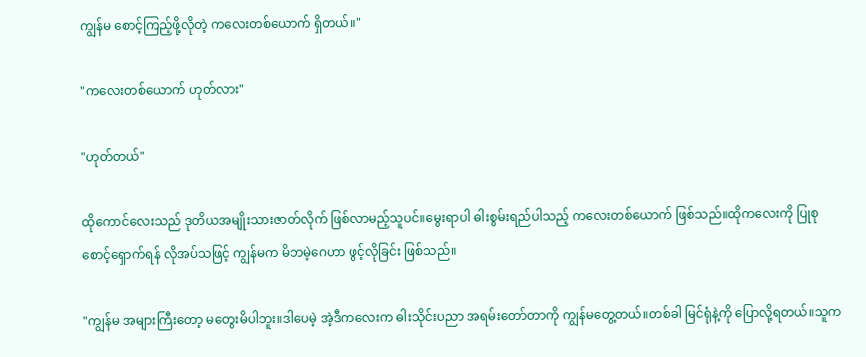ကျွန်မ စောင့်ကြည့်ဖို့လိုတဲ့ ကလေးတစ်ယောက် ရှိတယ်။"

"ကလေးတစ်ယောက် ဟုတ်လား"

"ဟုတ်တယ်"

ထိုကောင်လေးသည် ဒုတိယအမျိုးသားဇာတ်လိုက် ဖြစ်လာမည့်သူပင်။မွေးရာပါ ဓါးစွမ်းရည်ပါသည့် ကလေးတစ်ယောက် ဖြစ်သည်။ထိုကလေးကို ပြုစုစောင့်ရှောက်ရန် လိုအပ်သဖြင့် ကျွန်မက မိဘမဲ့ဂေဟာ ဖွင့်လိုခြင်း ဖြစ်သည်။

"ကျွန်မ အများကြီးတော့ မတွေးမိပါဘူး။ဒါပေမဲ့ အဲ့ဒီကလေးက ဓါးသိုင်းပညာ အရမ်းတော်တာကို ကျွန်မတွေ့တယ်။တစ်ခါ မြင်ရုံနဲ့ကို ပြောလို့ရတယ်။သူက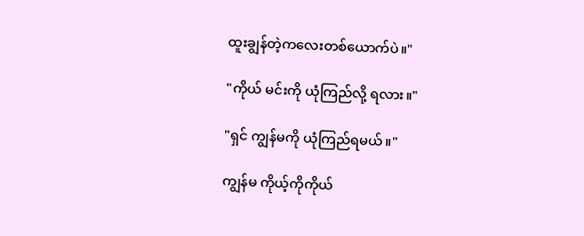ထူးချွန်တဲ့ကလေးတစ်ယောက်ပဲ။"

"ကိုယ် မင်းကို ယုံကြည်လို့ ရလား။"

"ရှင် ကျွန်မကို ယုံကြည်ရမယ်။"

ကျွန်မ ကိုယ့်ကိုကိုယ်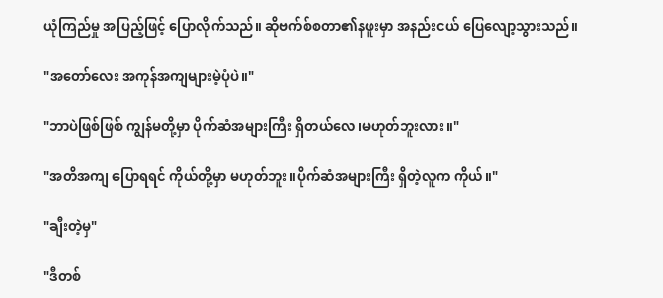ယုံကြည်မှု အပြည့်ဖြင့် ပြောလိုက်သည်။ ဆိုဗက်စ်စတာ၏နဖူးမှာ အနည်းငယ် ပြေလျော့သွားသည်။

"အတော်လေး အကုန်အကျများမဲ့ပုံပဲ။"

"ဘာပဲဖြစ်ဖြစ် ကျွန်မတို့မှာ ပိုက်ဆံအများကြီး ရှိတယ်လေ၊မဟုတ်ဘူးလား။"

"အတိအကျ ပြောရရင် ကိုယ်တို့မှာ မဟုတ်ဘူး။ပိုက်ဆံအများကြီး ရှိတဲ့လူက ကိုယ်။"

"ချီးတဲ့မှ"

"ဒီတစ်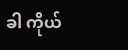ခါ ကိုယ်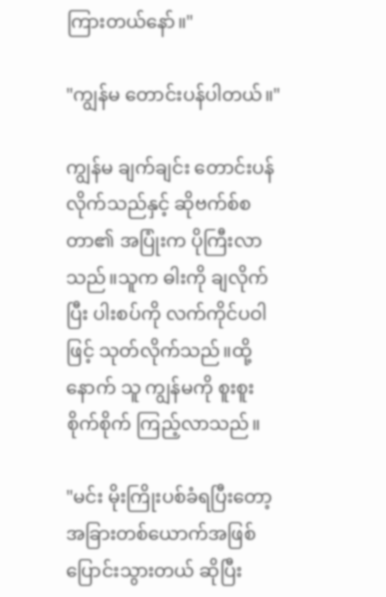ကြားတယ်နော်။"

"ကျွန်မ တောင်းပန်ပါတယ်။"

ကျွန်မ ချက်ချင်း တောင်းပန်လိုက်သည်နှင့် ဆိုဗက်စ်စတာ၏ အပြုံးက ပိုကြီးလာသည်။သူက ဓါးကို ချလိုက်ပြီး ပါးစပ်ကို လက်ကိုင်ပဝါဖြင့် သုတ်လိုက်သည်။ထို့နောက် သူ ကျွန်မကို စူးစူးစိုက်စိုက် ကြည့်လာသည်။

"မင်း မိုးကြိုးပစ်ခံရပြီးတော့ အခြားတစ်ယောက်အဖြစ် ပြောင်းသွားတယ် ဆိုပြီး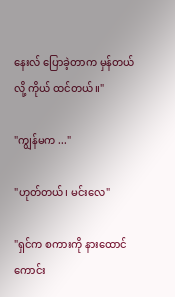နေးလ် ပြောခဲ့တာက မှန်တယ်လို့ ကိုယ် ထင်တယ်။"

"ကျွန်မက ..."

"ဟုတ်တယ်၊ မင်းလေ"

"ရှင်က စကားကို နားထောင်ကောင်း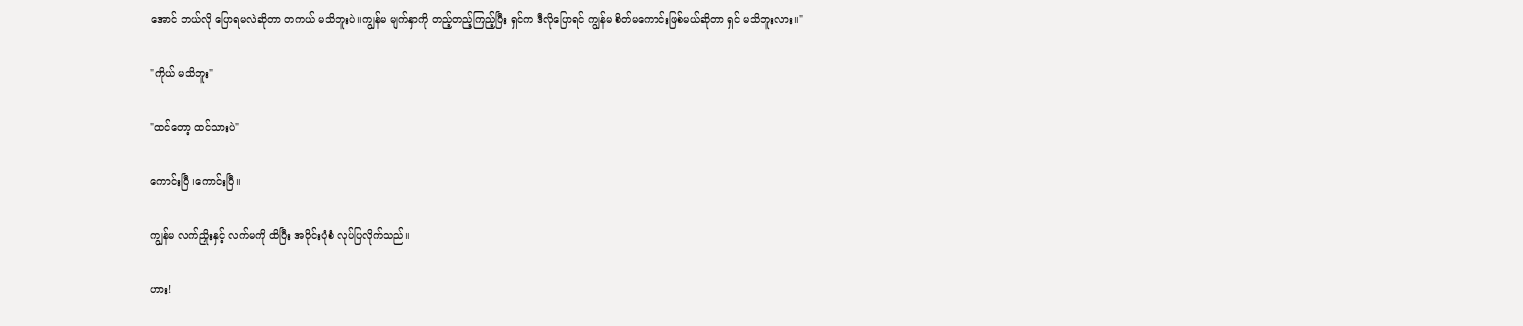အောင် ဘယ်လို ပြောရမလဲဆိုတာ တကယ် မသိဘူးပဲ။ကျွန်မ မျက်နှာကို တည့်တည့်ကြည့်ပြီး ရှင်က ဒီလိုပြောရင် ကျွန်မ စိတ်မကောင်းဖြစ်မယ်ဆိုတာ ရှင် မသိဘူးလား။"

"ကိုယ် မသိဘူး"

"ထင်တော့ ထင်သားပဲ"

ကောင်းပြီ ၊ကောင်းပြီ။

ကျွန်မ လက်ညှိုးနှင့် လက်မကို ထိပြီး အဝိုင်းပုံစံ လုပ်ပြလိုက်သည်။

ဟား!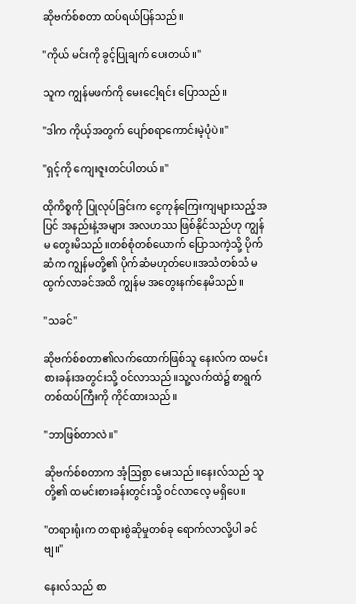ဆိုဗက်စ်စတာ ထပ်ရယ်ပြန်သည်။

"ကိုယ် မင်းကို ခွင့်ပြုချက် ပေးတယ်။"

သူက ကျွန်မဖက်ကို မေးငေါ့ရင်း ပြောသည်။

"ဒါက ကိုယ့်အတွက် ပျော်စရာကောင်းမဲ့ပုံပဲ။"

"ရှင့်ကို ကျေးဇူးတင်ပါတယ်။"

ထိုကိစ္စကို ပြုလုပ်ခြင်းက ငွေကုန်ကြေးကျများသည့်အပြင် အနည်းနဲ့အများ အလဟဿ ဖြစ်နိုင်သည်ဟု ကျွန်မ တွေးမိသည်။တစ်စုံတစ်ယောက် ပြောသကဲ့သို့ ပိုက်ဆံက ကျွန်မတို့၏ ပိုက်ဆံမဟုတ်ပေ။အသံတစ်သံ မထွက်လာခင်အထိ ကျွန်မ အတွေးနက်နေမိသည်။

"သခင်"

ဆိုဗက်စ်စတာ၏လက်ထောက်ဖြစ်သူ နေးလ်က ထမင်းစားခန်းအတွင်းသို့ ဝင်လာသည်။သူ့လက်ထဲ၌ စာရွက်တစ်ထပ်ကြီးကို ကိုင်ထားသည်။

"ဘာဖြစ်တာလဲ။"

ဆိုဗက်စ်စတာက အံ့ဩစွာ မေးသည်။နေးလ်သည် သူတို့၏ ထမင်းစားခန်းတွင်းသို့ ဝင်လာလေ့ မရှိပေ။

"တရားရုံးက တရားစွဲဆိုမှုတစ်ခု ရောက်လာလို့ပါ ခင်ဗျ။"

နေးလ်သည် စာ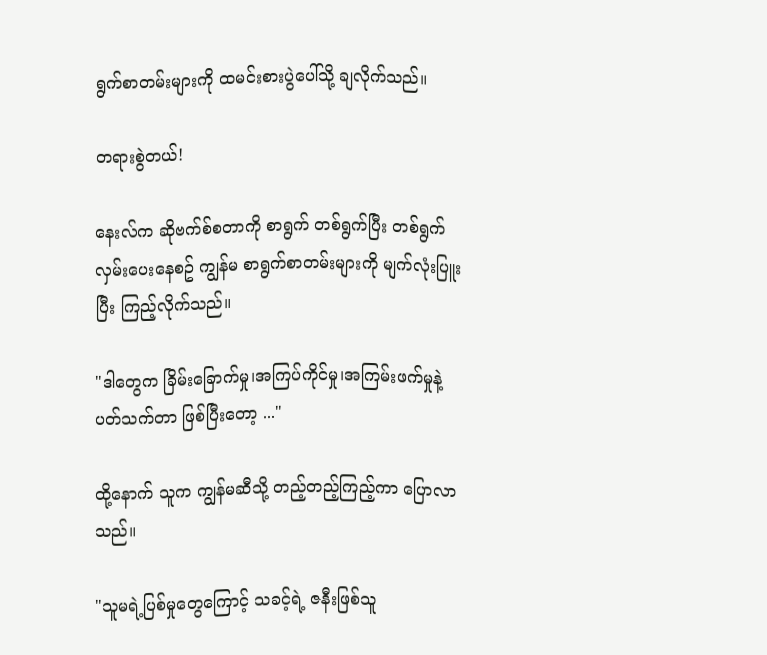ရွက်စာတမ်းများကို ထမင်းစားပွဲပေါ်သို့ ချလိုက်သည်။

တရားစွဲတယ်!

နေးလ်က ဆိုဗက်စ်စတာကို စာရွက် တစ်ရွက်ပြီး တစ်ရွက် လှမ်းပေးနေစဥ် ကျွန်မ စာရွက်စာတမ်းများကို မျက်လုံးပြူးပြီး ကြည့်လိုက်သည်။

"ဒါတွေက ခြိမ်းခြောက်မှု၊အကြပ်ကိုင်မှု၊အကြမ်းဖက်မှုနဲ့ ပတ်သက်တာ ဖြစ်ပြီးတော့ ..."

ထို့နောက် သူက ကျွန်မဆီသို့ တည့်တည့်ကြည့်ကာ ပြောလာသည်။

"သူမရဲ့ပြစ်မှုတွေကြောင့် သခင့်ရဲ့ ဇနီးဖြစ်သူ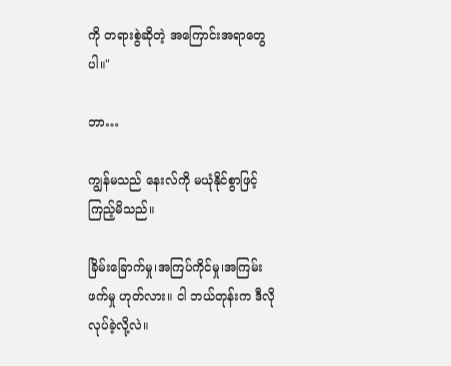ကို တရားစွဲဆိုတဲ့ အကြောင်းအရာတွေပါ။"

ဘာ…

ကျွန်မသည် နေးလ်ကို မယုံနိုင်စွာဖြင့် ကြည့်မိသည်။

ခြိမ်းခြောက်မှု၊အကြပ်ကိုင်မှု၊အကြမ်းဖက်မှု ဟုတ်လား။ ငါ ဘယ်တုန်းက ဒီလိုလုပ်ခဲ့လို့လဲ။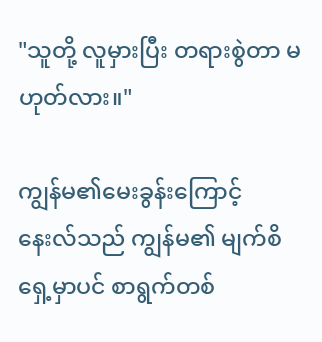"သူတို့ လူမှားပြီး တရားစွဲတာ မဟုတ်လား။"

ကျွန်မ၏မေးခွန်းကြောင့် နေးလ်သည် ကျွန်မ၏ မျက်စိရှေ့မှာပင် စာရွက်တစ်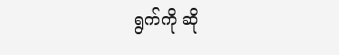ရွက်ကို ဆို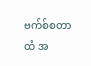ဗက်စ်စတာထံ အ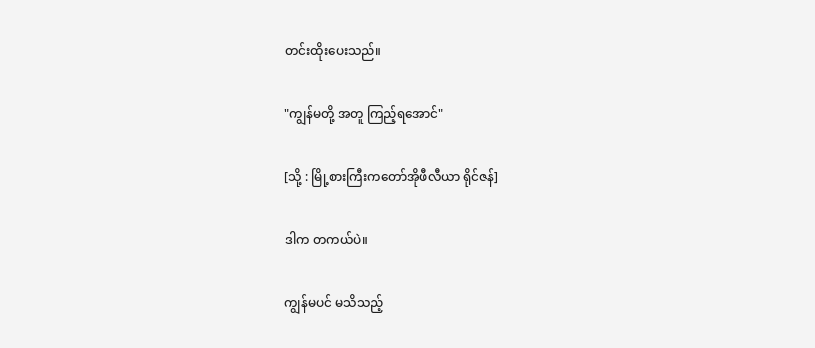တင်းထိုးပေးသည်။

"ကျွန်မတို့ အတူ ကြည့်ရအောင်"

[သို့ : မြို့စားကြီးကတော်အိုဖီလီယာ ရိုင်ဇန်]

ဒါက တကယ်ပဲ။

ကျွန်မပင် မသိသည့်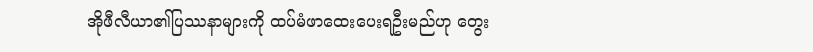အိုဖီလီယာ၏ပြဿနာများကို ထပ်မံဖာထေးပေးရဦးမည်ဟု တွေး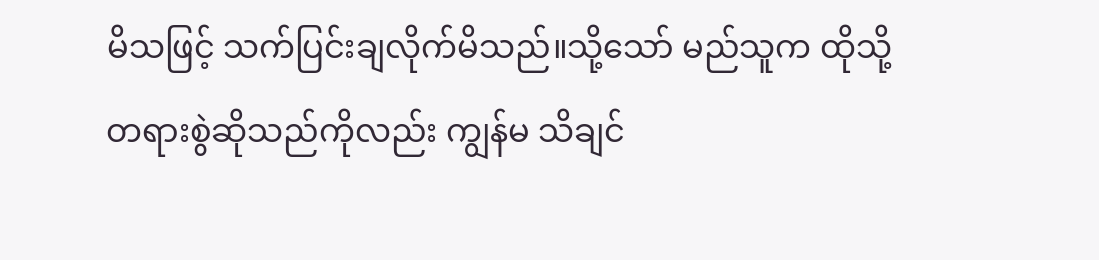မိသဖြင့် သက်ပြင်းချလိုက်မိသည်။သို့သော် မည်သူက ထိုသို့ တရားစွဲဆိုသည်ကိုလည်း ကျွန်မ သိချင်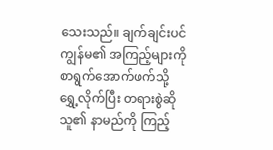သေးသည်။ ချက်ချင်းပင် ကျွန်မ၏ အကြည့်များကို စာရွက်အောက်ဖက်သို့ ရွှေ့လိုက်ပြီး တရားစွဲဆိုသူ၏ နာမည်ကို ကြည့်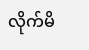လိုက်မိ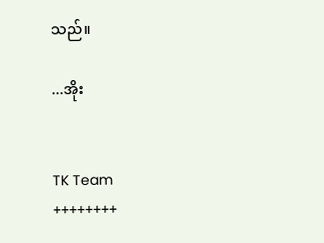သည်။

...အိုး


TK Team
++++++++